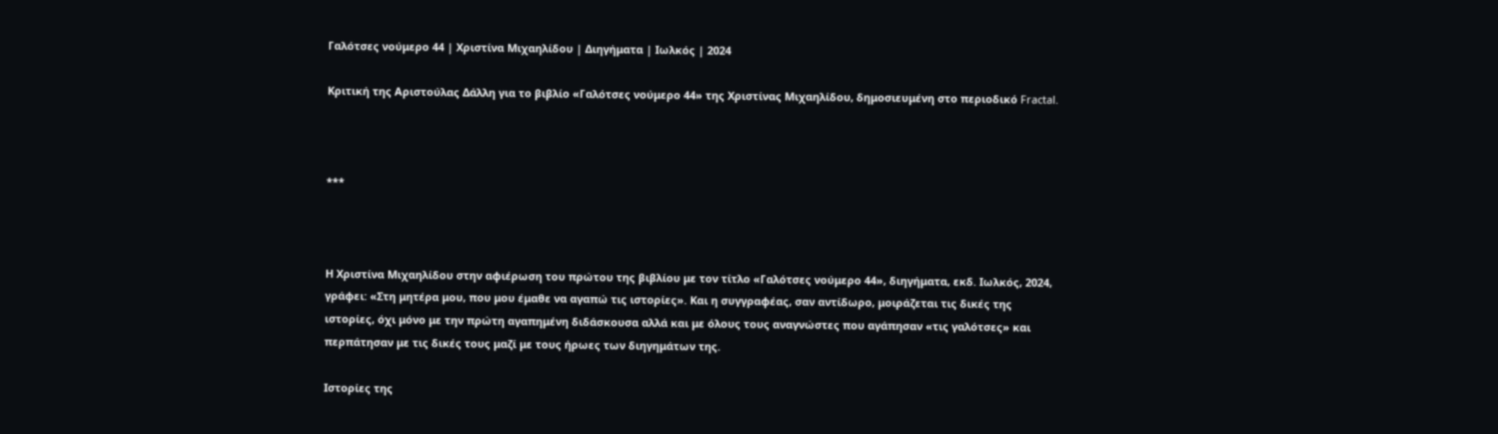Γαλότσες νούμερο 44 | Χριστίνα Μιχαηλίδου | Διηγήματα | Ιωλκός | 2024

Κριτική της Αριστούλας Δάλλη για το βιβλίο «Γαλότσες νούμερο 44» της Χριστίνας Μιχαηλίδου, δημοσιευμένη στο περιοδικό Fractal.



***



Η Χριστίνα Μιχαηλίδου στην αφιέρωση του πρώτου της βιβλίου με τον τίτλο «Γαλότσες νούμερο 44», διηγήματα, εκδ. Ιωλκός, 2024, γράφει: «Στη μητέρα μου, που μου έμαθε να αγαπώ τις ιστορίες». Και η συγγραφέας, σαν αντίδωρο, μοιράζεται τις δικές της ιστορίες, όχι μόνο με την πρώτη αγαπημένη διδάσκουσα αλλά και με όλους τους αναγνώστες που αγάπησαν «τις γαλότσες» και περπάτησαν με τις δικές τους μαζί με τους ήρωες των διηγημάτων της.

Ιστορίες της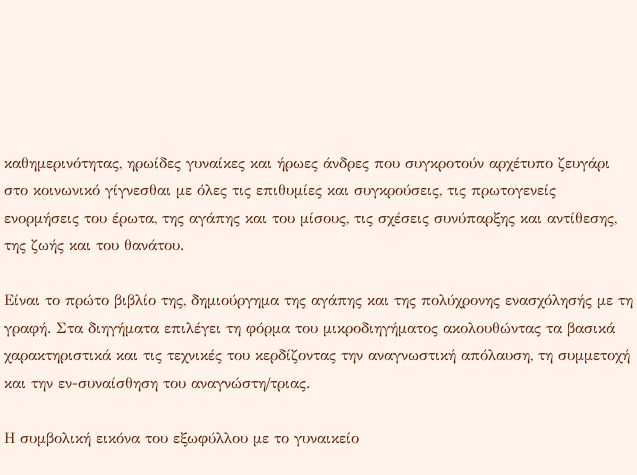καθημερινότητας, ηρωίδες γυναίκες και ήρωες άνδρες που συγκροτούν αρχέτυπο ζευγάρι στο κοινωνικό γίγνεσθαι με όλες τις επιθυμίες και συγκρούσεις, τις πρωτογενείς ενορμήσεις του έρωτα, της αγάπης και του μίσους, τις σχέσεις συνύπαρξης και αντίθεσης, της ζωής και του θανάτου.

Είναι το πρώτο βιβλίο της, δημιούργημα της αγάπης και της πολύχρονης ενασχόλησής με τη γραφή. Στα διηγήματα επιλέγει τη φόρμα του μικροδιηγήματος ακολουθώντας τα βασικά χαρακτηριστικά και τις τεχνικές του κερδίζοντας την αναγνωστική απόλαυση, τη συμμετοχή και την εν-συναίσθηση του αναγνώστη/τριας.

Η συμβολική εικόνα του εξωφύλλου με το γυναικείο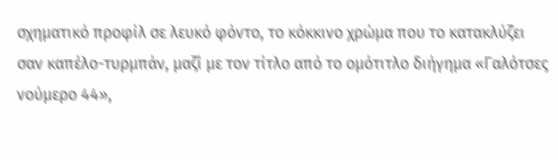σχηματικό προφίλ σε λευκό φόντο, το κόκκινο χρώμα που το κατακλύζει σαν καπέλο-τυρμπάν, μαζί με τον τίτλο από το ομότιτλο διήγημα «Γαλότσες νούμερο 44»,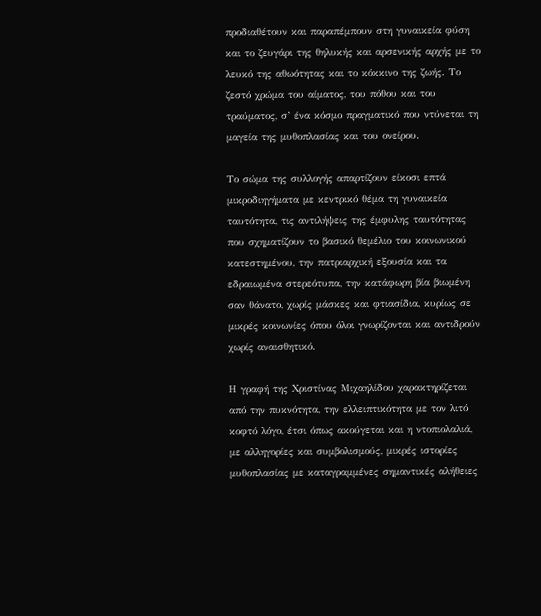προδιαθέτουν και παραπέμπουν στη γυναικεία φύση και το ζευγάρι της θηλυκής και αρσενικής αρχής με το λευκό της αθωότητας και το κόκκινο της ζωής. Το ζεστό χρώμα του αίματος, του πόθου και του τραύματος, σ’ ένα κόσμο πραγματικό που ντύνεται τη μαγεία της μυθοπλασίας και του ονείρου.

Το σώμα της συλλογής απαρτίζουν είκοσι επτά μικροδιηγήματα με κεντρικό θέμα τη γυναικεία ταυτότητα, τις αντιλήψεις της έμφυλης ταυτότητας που σχηματίζουν το βασικό θεμέλιο του κοινωνικού κατεστημένου, την πατριαρχική εξουσία και τα εδραιωμένα στερεότυπα, την κατάφωρη βία βιωμένη σαν θάνατο, χωρίς μάσκες και φτιασίδια, κυρίως σε μικρές κοινωνίες όπου όλοι γνωρίζονται και αντιδρούν χωρίς αναισθητικό.

Η γραφή της Χριστίνας Μιχαηλίδου χαρακτηρίζεται από την πυκνότητα, την ελλειπτικότητα με τον λιτό κοφτό λόγο, έτσι όπως ακούγεται και η ντοπιολαλιά, με αλληγορίες και συμβολισμούς, μικρές ιστορίες μυθοπλασίας με καταγραμμένες σημαντικές αλήθειες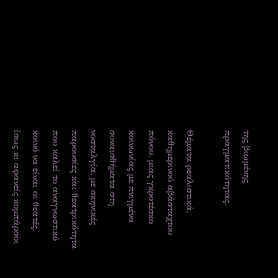της βιωμένης πραγματικότητας.

Θέματα ρεαλιστικά, καθημερινού αβάσταχτου πόνου, μιας γκροτέσκο κοινωνίας με πνιγμένα συναισθήματα στη νοσταλγία, με σκηνικές παρουσίες και θεατρικότητα που καλεί το αναγνωστικό κοινό να είναι οι θεατές, ίσως κι αφανείς κομπάρσοι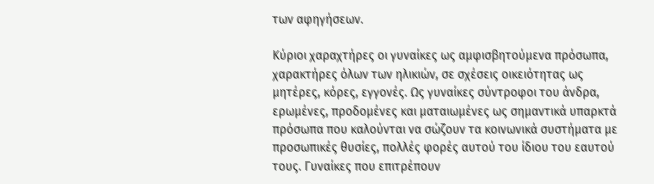των αφηγήσεων.

Κύριοι χαραχτήρες οι γυναίκες ως αμφισβητούμενα πρόσωπα, χαρακτήρες όλων των ηλικιών, σε σχέσεις οικειότητας ως μητέρες, κόρες, εγγονές. Ως γυναίκες σύντροφοι του άνδρα, ερωμένες, προδομένες και ματαιωμένες ως σημαντικά υπαρκτά πρόσωπα που καλούνται να σώζουν τα κοινωνικά συστήματα με προσωπικές θυσίες, πολλές φορές αυτού του ίδιου του εαυτού τους. Γυναίκες που επιτρέπουν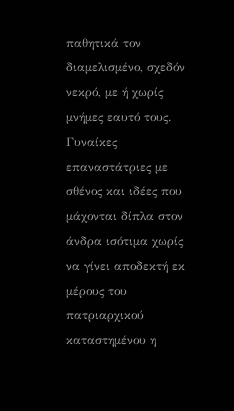παθητικά τον διαμελισμένο, σχεδόν νεκρό, με ή χωρίς μνήμες εαυτό τους. Γυναίκες επαναστάτριες με σθένος και ιδέες που μάχονται δίπλα στον άνδρα ισότιμα χωρίς να γίνει αποδεκτή εκ μέρους του πατριαρχικού καταστημένου η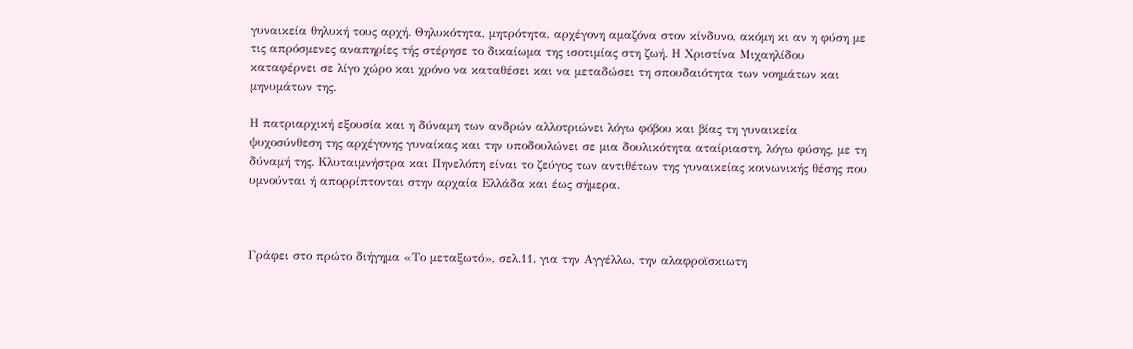γυναικεία θηλυκή τους αρχή. Θηλυκότητα, μητρότητα, αρχέγονη αμαζόνα στον κίνδυνο, ακόμη κι αν η φύση με τις απρόσμενες αναπηρίες τής στέρησε το δικαίωμα της ισοτιμίας στη ζωή. Η Χριστίνα Μιχαηλίδου καταφέρνει σε λίγο χώρο και χρόνο να καταθέσει και να μεταδώσει τη σπουδαιότητα των νοημάτων και μηνυμάτων της.

Η πατριαρχική εξουσία και η δύναμη των ανδρών αλλοτριώνει λόγω φόβου και βίας τη γυναικεία ψυχοσύνθεση της αρχέγονης γυναίκας και την υποδουλώνει σε μια δουλικότητα αταίριαστη, λόγω φύσης, με τη δύναμή της. Κλυταιμνήστρα και Πηνελόπη είναι το ζεύγος των αντιθέτων της γυναικείας κοινωνικής θέσης που υμνούνται ή απορρίπτονται στην αρχαία Ελλάδα και έως σήμερα.



Γράφει στο πρώτο διήγημα «Το μεταξωτό», σελ.11. για την Αγγέλλω, την αλαφροϊσκιωτη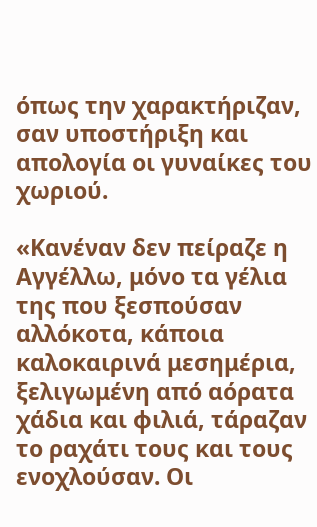όπως την χαρακτήριζαν, σαν υποστήριξη και απολογία οι γυναίκες του χωριού.

«Κανέναν δεν πείραζε η Αγγέλλω, μόνο τα γέλια της που ξεσπούσαν αλλόκοτα, κάποια καλοκαιρινά μεσημέρια, ξελιγωμένη από αόρατα χάδια και φιλιά, τάραζαν το ραχάτι τους και τους ενοχλούσαν. Οι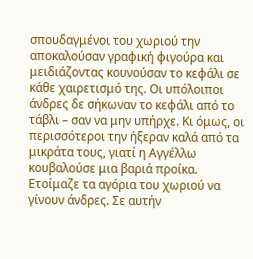σπουδαγμένοι του χωριού την αποκαλούσαν γραφική φιγούρα και μειδιάζοντας κουνούσαν το κεφάλι σε κάθε χαιρετισμό της. Οι υπόλοιποι άνδρες δε σήκωναν το κεφάλι από το τάβλι – σαν να μην υπήρχε. Κι όμως, οι περισσότεροι την ήξεραν καλά από τα μικράτα τους, γιατί η Αγγέλλω κουβαλούσε μια βαριά προίκα. Ετοίμαζε τα αγόρια του χωριού να γίνουν άνδρες. Σε αυτήν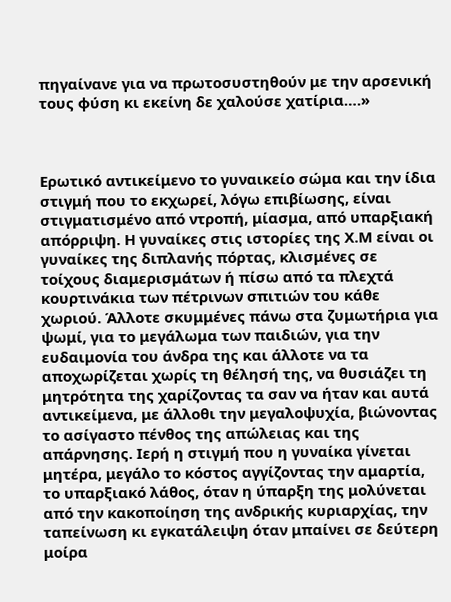πηγαίνανε για να πρωτοσυστηθούν με την αρσενική τους φύση κι εκείνη δε χαλούσε χατίρια….»



Ερωτικό αντικείμενο το γυναικείο σώμα και την ίδια στιγμή που το εκχωρεί, λόγω επιβίωσης, είναι στιγματισμένο από ντροπή, μίασμα, από υπαρξιακή απόρριψη. Η γυναίκες στις ιστορίες της Χ.Μ είναι οι γυναίκες της διπλανής πόρτας, κλισμένες σε τοίχους διαμερισμάτων ή πίσω από τα πλεχτά κουρτινάκια των πέτρινων σπιτιών του κάθε χωριού. Άλλοτε σκυμμένες πάνω στα ζυμωτήρια για ψωμί, για το μεγάλωμα των παιδιών, για την ευδαιμονία του άνδρα της και άλλοτε να τα αποχωρίζεται χωρίς τη θέλησή της, να θυσιάζει τη μητρότητα της χαρίζοντας τα σαν να ήταν και αυτά αντικείμενα, με άλλοθι την μεγαλοψυχία, βιώνοντας το ασίγαστο πένθος της απώλειας και της απάρνησης. Ιερή η στιγμή που η γυναίκα γίνεται μητέρα, μεγάλο το κόστος αγγίζοντας την αμαρτία, το υπαρξιακό λάθος, όταν η ύπαρξη της μολύνεται από την κακοποίηση της ανδρικής κυριαρχίας, την ταπείνωση κι εγκατάλειψη όταν μπαίνει σε δεύτερη μοίρα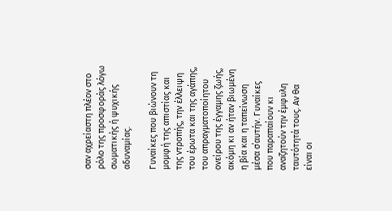σαν αχρείαστη πλέον στο ρόλο της προσφοράς λόγω σωματικής ή ψυχικής αδυναμίας.

Γυναίκες που βιώνουν τη μομφή της απιστίας και της ντροπής, την έλλειψη του έρωτα και της αγάπης, του απραγματοποίητου ονείρου της έγγαμης ζωής, ακόμη κι αν ήταν βιωμένη η βία και η ταπείνωση μέσα σ΄αυτήν. Γυναίκες που παραπαίουν κι αναζητούν την έμφυλη ταυτότητά τους. Αν θα είναι οι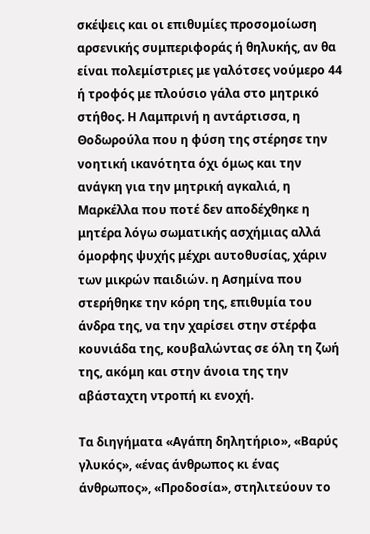σκέψεις και οι επιθυμίες προσομοίωση αρσενικής συμπεριφοράς ή θηλυκής, αν θα είναι πολεμίστριες με γαλότσες νούμερο 44 ή τροφός με πλούσιο γάλα στο μητρικό στήθος. Η Λαμπρινή η αντάρτισσα, η Θοδωρούλα που η φύση της στέρησε την νοητική ικανότητα όχι όμως και την ανάγκη για την μητρική αγκαλιά, η Μαρκέλλα που ποτέ δεν αποδέχθηκε η μητέρα λόγω σωματικής ασχήμιας αλλά όμορφης ψυχής μέχρι αυτοθυσίας, χάριν των μικρών παιδιών. η Ασημίνα που στερήθηκε την κόρη της, επιθυμία του άνδρα της, να την χαρίσει στην στέρφα κουνιάδα της, κουβαλώντας σε όλη τη ζωή της, ακόμη και στην άνοια της την αβάσταχτη ντροπή κι ενοχή.

Τα διηγήματα «Αγάπη δηλητήριο», «Βαρύς γλυκός», «ένας άνθρωπος κι ένας άνθρωπος», «Προδοσία», στηλιτεύουν το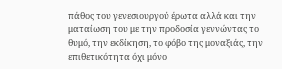πάθος του γενεσιουργού έρωτα αλλά και την ματαίωση του με την προδοσία γεννώντας το θυμό, την εκδίκηση, το φόβο της μοναξιάς, την επιθετικότητα όχι μόνο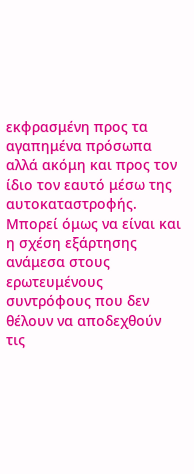εκφρασμένη προς τα αγαπημένα πρόσωπα αλλά ακόμη και προς τον ίδιο τον εαυτό μέσω της αυτοκαταστροφής. Μπορεί όμως να είναι και η σχέση εξάρτησης ανάμεσα στους ερωτευμένους συντρόφους που δεν θέλουν να αποδεχθούν τις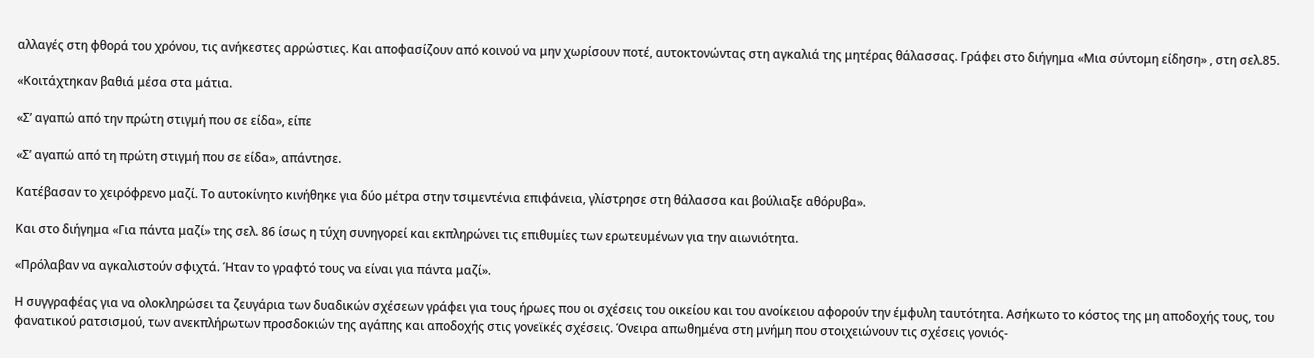αλλαγές στη φθορά του χρόνου, τις ανήκεστες αρρώστιες. Και αποφασίζουν από κοινού να μην χωρίσουν ποτέ, αυτοκτονώντας στη αγκαλιά της μητέρας θάλασσας. Γράφει στο διήγημα «Μια σύντομη είδηση» , στη σελ.85.

«Κοιτάχτηκαν βαθιά μέσα στα μάτια.

«Σ’ αγαπώ από την πρώτη στιγμή που σε είδα», είπε

«Σ’ αγαπώ από τη πρώτη στιγμή που σε είδα», απάντησε.

Κατέβασαν το χειρόφρενο μαζί. Το αυτοκίνητο κινήθηκε για δύο μέτρα στην τσιμεντένια επιφάνεια, γλίστρησε στη θάλασσα και βούλιαξε αθόρυβα».

Και στο διήγημα «Για πάντα μαζί» της σελ. 86 ίσως η τύχη συνηγορεί και εκπληρώνει τις επιθυμίες των ερωτευμένων για την αιωνιότητα.

«Πρόλαβαν να αγκαλιστούν σφιχτά. Ήταν το γραφτό τους να είναι για πάντα μαζί».

Η συγγραφέας για να ολοκληρώσει τα ζευγάρια των δυαδικών σχέσεων γράφει για τους ήρωες που οι σχέσεις του οικείου και του ανοίκειου αφορούν την έμφυλη ταυτότητα. Ασήκωτο το κόστος της μη αποδοχής τους, του φανατικού ρατσισμού, των ανεκπλήρωτων προσδοκιών της αγάπης και αποδοχής στις γονεϊκές σχέσεις. Όνειρα απωθημένα στη μνήμη που στοιχειώνουν τις σχέσεις γονιός-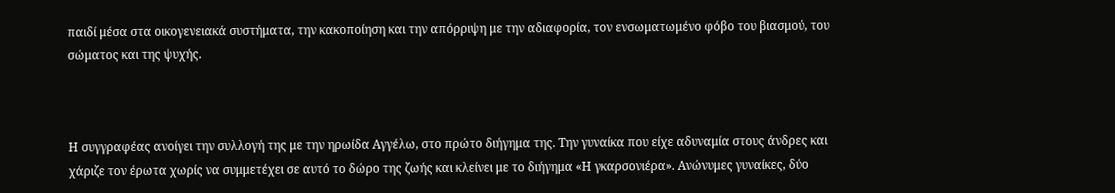παιδί μέσα στα οικογενειακά συστήματα, την κακοποίηση και την απόρριψη με την αδιαφορία, τον ενσωματωμένο φόβο του βιασμού, του σώματος και της ψυχής.



Η συγγραφέας ανοίγει την συλλογή της με την ηρωίδα Αγγέλω, στο πρώτο διήγημα της. Την γυναίκα που είχε αδυναμία στους άνδρες και χάριζε τον έρωτα χωρίς να συμμετέχει σε αυτό το δώρο της ζωής και κλείνει με το διήγημα «Η γκαρσονιέρα». Ανώνυμες γυναίκες, δύο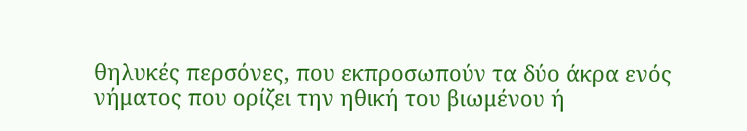θηλυκές περσόνες, που εκπροσωπούν τα δύο άκρα ενός νήματος που ορίζει την ηθική του βιωμένου ή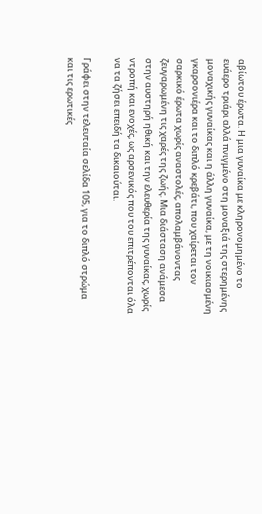αβίωτου έρωτα. Η μια γυναίκα με κληρονομημένο το ευάερο τριάρι αλλά πνιγμένο στη μοναξιά της στερημένης μοναχικής γυναίκας και η άλλη γυναίκα, με τη νοικιασμένη γκαρσονιέρα και το διπλό κρεβάτι, που χαίρεται τον σαρκικό έρωτα χωρίς αναστολές, απολαμβάνοντας ζευγαρωμένη τις χαρές της ζωής. Μια διάσταση ανάμεσα στην αυστηρή ηθική και την ελευθερία της γυναίκας, χωρίς ντροπή και ενοχές, ως αρσενικός που του επιτρέπονται όλα να τα ζήσει επειδή τα δικαιούται.

Γράφει στην τελευταία σελίδα 105, για το διπλό στρώμα και τις ερωτικές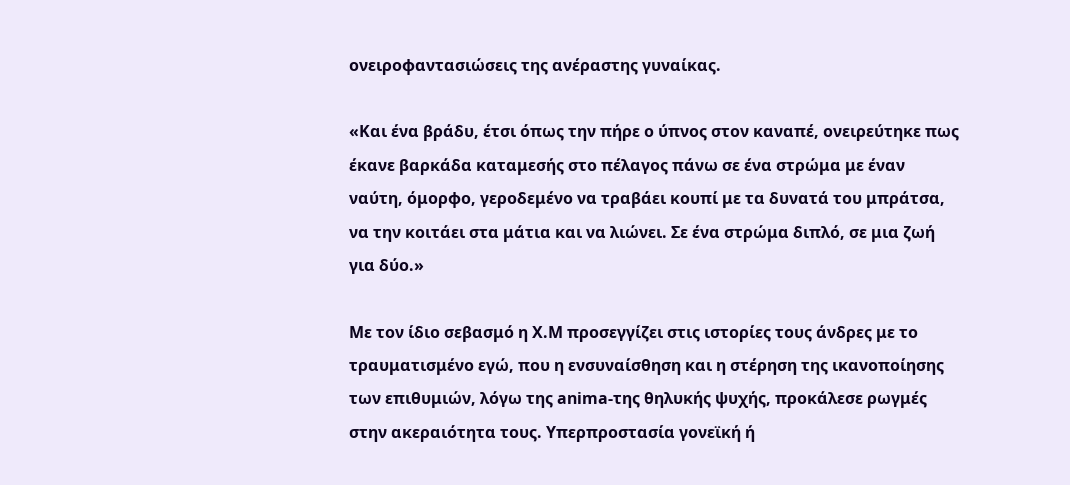ονειροφαντασιώσεις της ανέραστης γυναίκας.

«Και ένα βράδυ, έτσι όπως την πήρε ο ύπνος στον καναπέ, ονειρεύτηκε πως έκανε βαρκάδα καταμεσής στο πέλαγος πάνω σε ένα στρώμα με έναν ναύτη, όμορφο, γεροδεμένο να τραβάει κουπί με τα δυνατά του μπράτσα, να την κοιτάει στα μάτια και να λιώνει. Σε ένα στρώμα διπλό, σε μια ζωή για δύο.»

Με τον ίδιο σεβασμό η Χ.Μ προσεγγίζει στις ιστορίες τους άνδρες με το τραυματισμένο εγώ, που η ενσυναίσθηση και η στέρηση της ικανοποίησης των επιθυμιών, λόγω της anima-της θηλυκής ψυχής, προκάλεσε ρωγμές στην ακεραιότητα τους. Υπερπροστασία γονεϊκή ή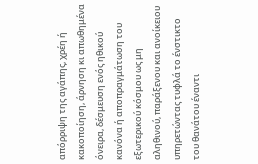απόρριψη της αγάπης, χρέη ή κακοποίηση, άρνηση κι απωθημένα όνειρα, δέσμευση ενός ηθικού κανόνα ή αποπραγμάτωση του εξωτερικού κόσμου ως μη αληθινού, παράξενου και ανοίκειου υπηρετώντας τυφλά το ένστικτο του θανάτου έναντι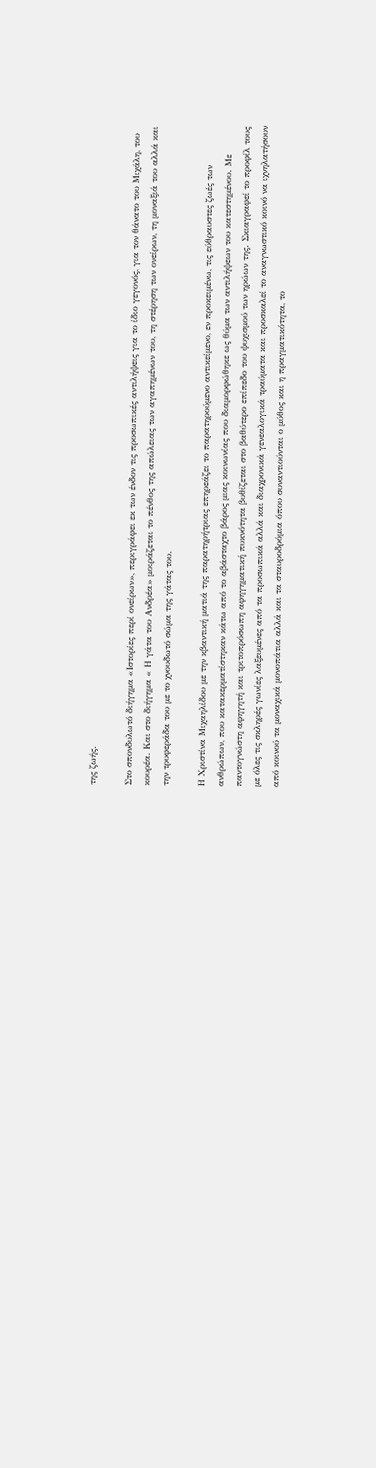της ζωής.

Στο σπονδυλωτό διήγημα «Ιστορίες περί ονείρων», περιγράφει εκ των ένδον τις προσωπικές αντιλήψεις για το ίδιο γεγονός, για τον θάνατο του Μιχάλη, του κουρέα. Και στο διήγημα « Η γάτα του Ανδρέα» μοιράζεται το πένθος της απώλειας των αγαπημένων του, τη στέρηση των ονείρων, τη μοναξιά του αλλά και την τρυφεράδα του με το χνουδωτό σώμα της γάτας του.

Η Χριστίνα Μιχαηλίδου με την κβαντική ματιά της παρατηρήτριας επηρεάζει το παρατηρούμενο αντικείμενο, εν προκειμένω, τις εύθραυστες ζωές των ανθρώπων, που κατακερματίστηκαν κάτω από το αβάσταχτο βάρος μιας κοινωνίας που διαμορφώθηκε ως θύμα των αντιλήψεων του κατεστημένου. Με παντογνώστη αφηγητή και τριτοπρόσωπη αφηγηματική πυκνότητα βυθίζεται στο βαθύτερο επίπεδο του ψυχισμού των ηρώων της. Σκιαγραφεί το προφίλ τους με όλες τις σκληρές γωνίες λαξευμένες από τα προσωπικά αλλά και διαχρονικά γενεαλογικά τραύματα και προσκαλεί το αναγνωστικό κοινό να ιχνηλατήσουν από κοινού τα μοναχικά μονοπάτια αλλά και τα σταυροδρόμια όπου συναντιούνται ο μύθος και η πραγματικότητα, το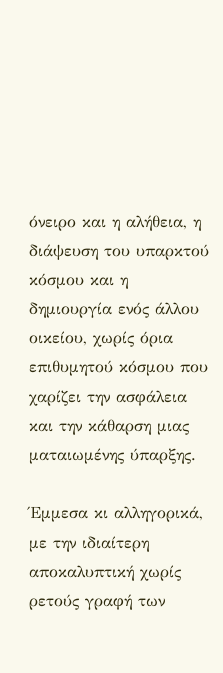όνειρο και η αλήθεια, η διάψευση του υπαρκτού κόσμου και η δημιουργία ενός άλλου οικείου, χωρίς όρια επιθυμητού κόσμου που χαρίζει την ασφάλεια και την κάθαρση μιας ματαιωμένης ύπαρξης.

Έμμεσα κι αλληγορικά, με την ιδιαίτερη αποκαλυπτική χωρίς ρετούς γραφή των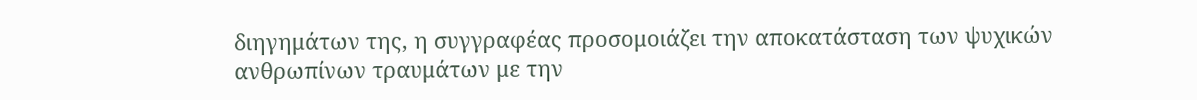διηγημάτων της, η συγγραφέας προσομοιάζει την αποκατάσταση των ψυχικών ανθρωπίνων τραυμάτων με την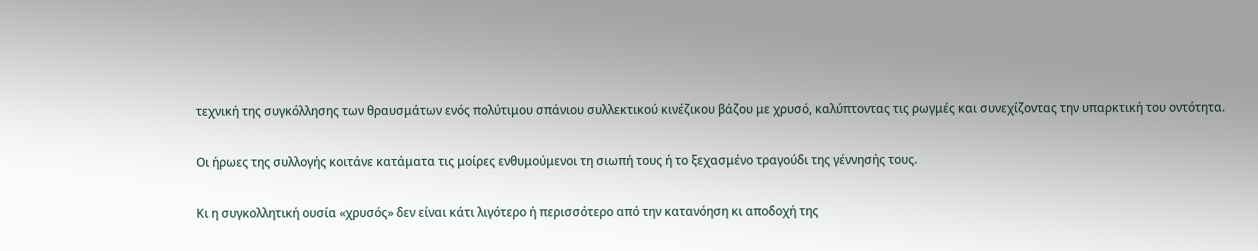τεχνική της συγκόλλησης των θραυσμάτων ενός πολύτιμου σπάνιου συλλεκτικού κινέζικου βάζου με χρυσό, καλύπτοντας τις ρωγμές και συνεχίζοντας την υπαρκτική του οντότητα.

Οι ήρωες της συλλογής κοιτάνε κατάματα τις μοίρες ενθυμούμενοι τη σιωπή τους ή το ξεχασμένο τραγούδι της γέννησής τους.

Κι η συγκολλητική ουσία «χρυσός» δεν είναι κάτι λιγότερο ή περισσότερο από την κατανόηση κι αποδοχή της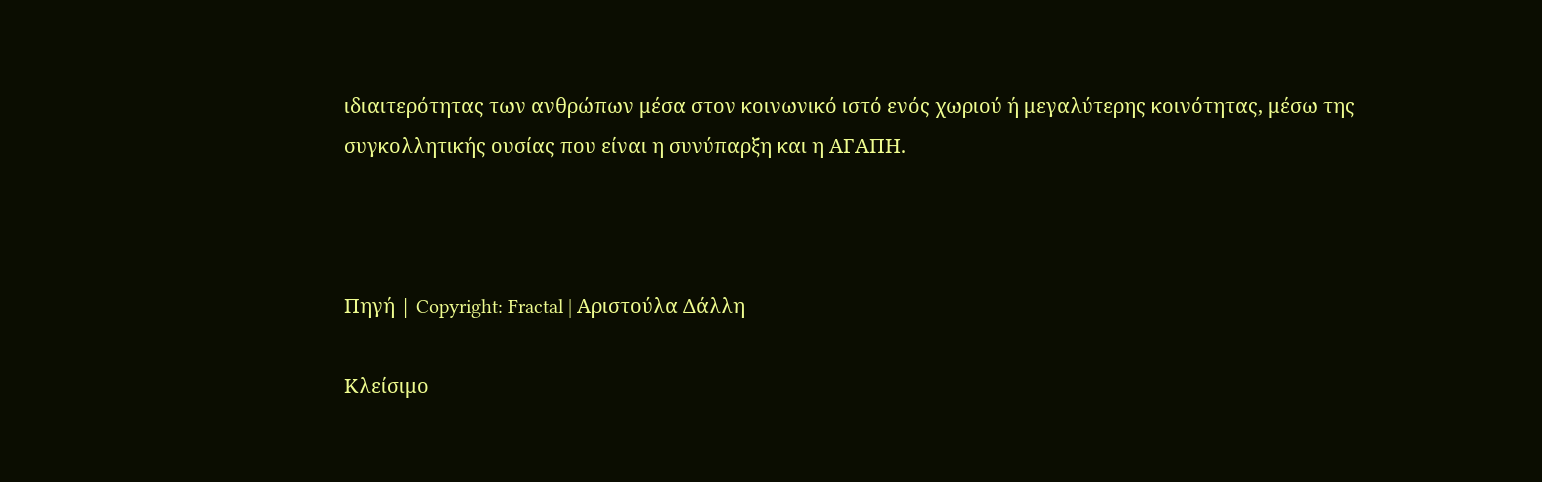ιδιαιτερότητας των ανθρώπων μέσα στον κοινωνικό ιστό ενός χωριού ή μεγαλύτερης κοινότητας, μέσω της συγκολλητικής ουσίας που είναι η συνύπαρξη και η ΑΓΑΠΗ.



Πηγή | Copyright: Fractal | Αριστούλα Δάλλη

Κλείσιμο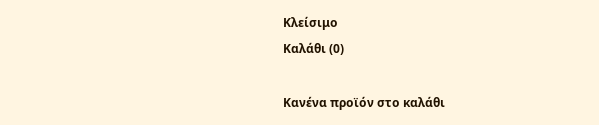Κλείσιμο
Καλάθι (0)

Κανένα προϊόν στο καλάθι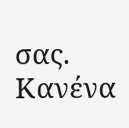σας. Κανένα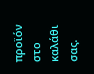προϊόν στο καλάθι σας.